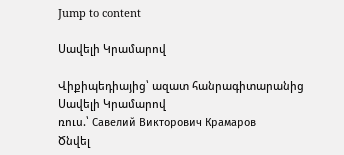Jump to content

Սավելի Կրամարով

Վիքիպեդիայից՝ ազատ հանրագիտարանից
Սավելի Կրամարով
ռուս.՝ Савелий Викторович Крамаров
Ծնվել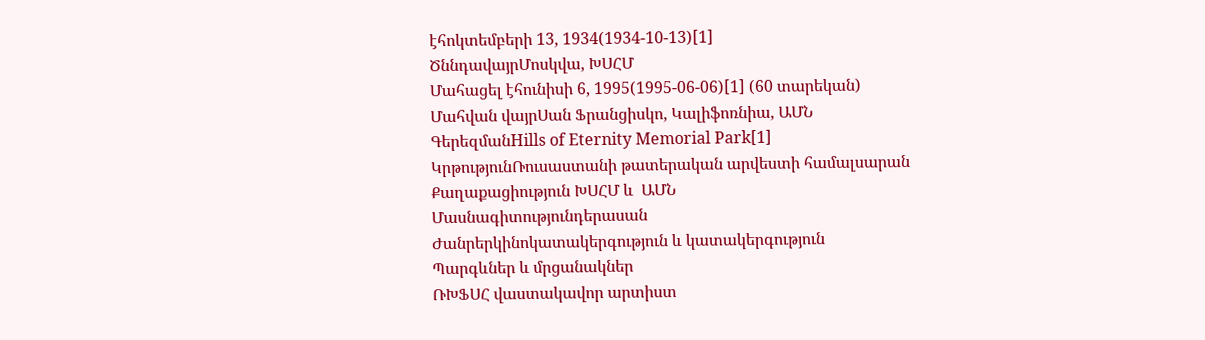էհոկտեմբերի 13, 1934(1934-10-13)[1]
ԾննդավայրՄոսկվա, ԽՍՀՄ
Մահացել էհունիսի 6, 1995(1995-06-06)[1] (60 տարեկան)
Մահվան վայրՍան Ֆրանցիսկո, Կալիֆոռնիա, ԱՄՆ
ԳերեզմանHills of Eternity Memorial Park[1]
ԿրթությունՌուսաստանի թատերական արվեստի համալսարան
Քաղաքացիություն ԽՍՀՄ և  ԱՄՆ
Մասնագիտությունդերասան
Ժանրերկինոկատակերգություն և կատակերգություն
Պարգևներ և մրցանակներ
ՌԽՖՍՀ վաստակավոր արտիստ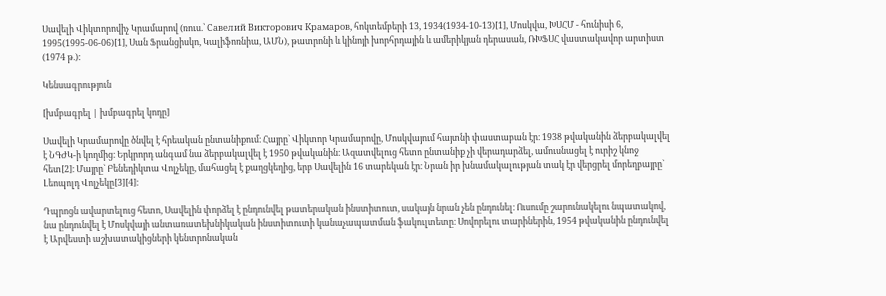Սավելի Վիկտորովիչ Կրամարով (ռուս.՝ Савелий Викторович Крамаров, հոկտեմբերի 13, 1934(1934-10-13)[1], Մոսկվա, ԽՍՀՄ - հունիսի 6, 1995(1995-06-06)[1], Սան Ֆրանցիսկո, Կալիֆոռնիա, ԱՄՆ), թատրոնի և կինոյի խորհրդային և ամերիկյան դերասան, ՌԽՖՍՀ վաստակավոր արտիստ (1974 թ.):

Կենսագրություն

[խմբագրել | խմբագրել կոդը]

Սավելի Կրամարովը ծնվել է հրեական ընտանիքում։ Հայրը` Վիկտոր Կրամարովը, Մոսկվայում հայտնի փաստաբան էր։ 1938 թվականին ձերբակալվել է ՆԳԺԿ-ի կողմից։ Երկրորդ անգամ նա ձերբակալվել է 1950 թվականին։ Ազատվելուց հետո ընտանիք չի վերադարձել, ամուսնացել է ուրիշ կնոջ հետ[2]։ Մայրը` Բենեդիկտա Վոլչեկը, մահացել է քաղցկեղից, երբ Սավելին 16 տարեկան էր։ Նրան իր խնամակալության տակ էր վերցրել մորեղբայրը` Լեոպոլդ Վոլչեկը[3][4]։

Դպրոցն ավարտելուց հետո, Սավելին փորձել է ընդունվել թատերական ինստիտուտ, սակայն նրան չեն ընդունել։ Ուսումը շարունակելու նպատակով, նա ընդունվել է Մոսկվայի անտառատեխնիկական ինստիտուտի կանաչապատման ֆակուլտետը։ Սովորելու տարիներին, 1954 թվականին ընդունվել է Արվեստի աշխատակիցների կենտրոնական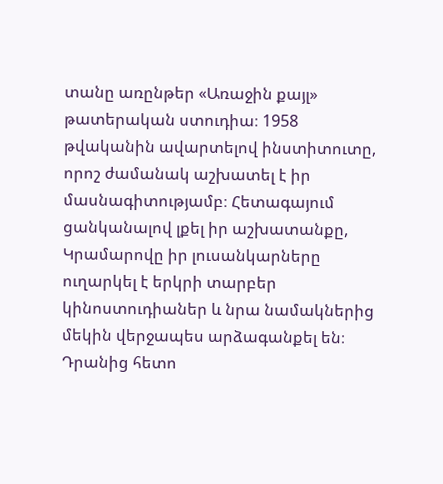տանը առընթեր «Առաջին քայլ» թատերական ստուդիա։ 1958 թվականին ավարտելով ինստիտուտը, որոշ ժամանակ աշխատել է իր մասնագիտությամբ։ Հետագայում ցանկանալով լքել իր աշխատանքը, Կրամարովը իր լուսանկարները ուղարկել է երկրի տարբեր կինոստուդիաներ և նրա նամակներից մեկին վերջապես արձագանքել են։ Դրանից հետո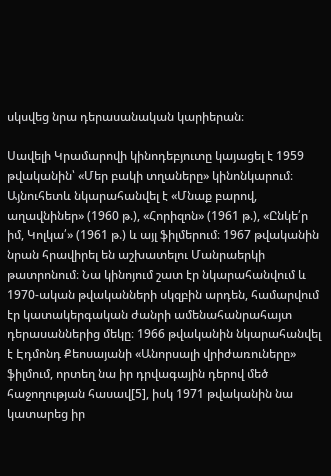սկսվեց նրա դերասանական կարիերան։

Սավելի Կրամարովի կինոդեբյուտը կայացել է 1959 թվականին՝ «Մեր բակի տղաները» կինոնկարում։ Այնուհետև նկարահանվել է «Մնաք բարով, աղավնիներ» (1960 թ.), «Հորիզոն» (1961 թ.), «Ընկե՛ր իմ, Կոլկա՛» (1961 թ.) և այլ ֆիլմերում։ 1967 թվականին նրան հրավիրել են աշխատելու Մանրաերկի թատրոնում։ Նա կինոյում շատ էր նկարահանվում և 1970-ական թվականների սկզբին արդեն, համարվում էր կատակերգական ժանրի ամենահանրահայտ դերասաններից մեկը։ 1966 թվականին նկարահանվել է Էդմոնդ Քեոսայանի «Անորսալի վրիժառուները» ֆիլմում, որտեղ նա իր դրվագային դերով մեծ հաջողության հասավ[5], իսկ 1971 թվականին նա կատարեց իր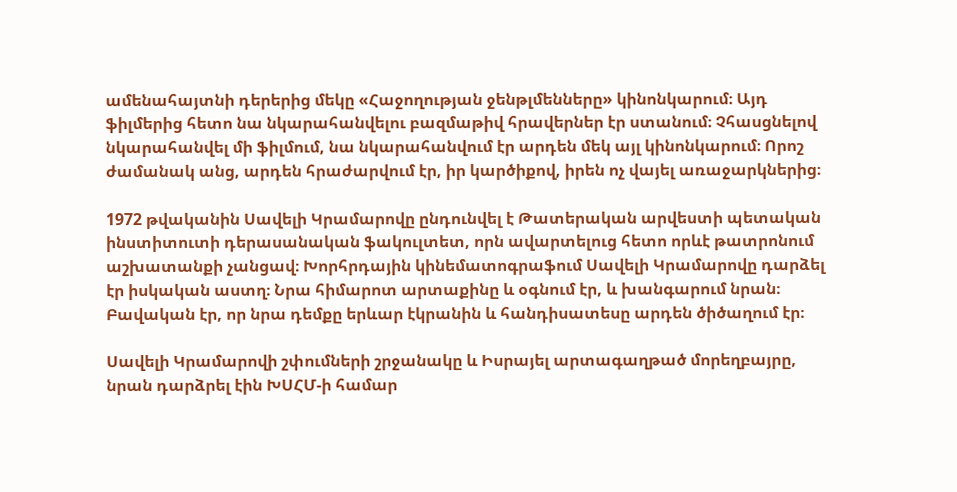ամենահայտնի դերերից մեկը «Հաջողության ջենթլմենները» կինոնկարում։ Այդ ֆիլմերից հետո նա նկարահանվելու բազմաթիվ հրավերներ էր ստանում։ Չհասցնելով նկարահանվել մի ֆիլմում, նա նկարահանվում էր արդեն մեկ այլ կինոնկարում։ Որոշ ժամանակ անց, արդեն հրաժարվում էր, իր կարծիքով, իրեն ոչ վայել առաջարկներից։

1972 թվականին Սավելի Կրամարովը ընդունվել է Թատերական արվեստի պետական ինստիտուտի դերասանական ֆակուլտետ, որն ավարտելուց հետո որևէ թատրոնում աշխատանքի չանցավ։ Խորհրդային կինեմատոգրաֆում Սավելի Կրամարովը դարձել էր իսկական աստղ։ Նրա հիմարոտ արտաքինը և օգնում էր, և խանգարում նրան։ Բավական էր, որ նրա դեմքը երևար էկրանին և հանդիսատեսը արդեն ծիծաղում էր։

Սավելի Կրամարովի շփումների շրջանակը և Իսրայել արտագաղթած մորեղբայրը, նրան դարձրել էին ԽՍՀՄ-ի համար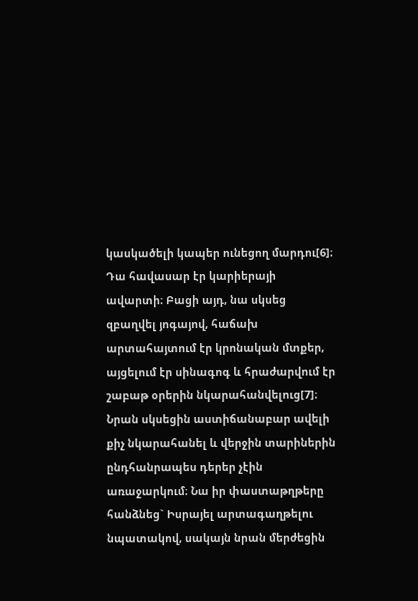կասկածելի կապեր ունեցող մարդու[6]։ Դա հավասար էր կարիերայի ավարտի։ Բացի այդ, նա սկսեց զբաղվել յոգայով, հաճախ արտահայտում էր կրոնական մտքեր, այցելում էր սինագոգ և հրաժարվում էր շաբաթ օրերին նկարահանվելուց[7]։ Նրան սկսեցին աստիճանաբար ավելի քիչ նկարահանել և վերջին տարիներին ընդհանրապես դերեր չէին առաջարկում։ Նա իր փաստաթղթերը հանձնեց` Իսրայել արտագաղթելու նպատակով, սակայն նրան մերժեցին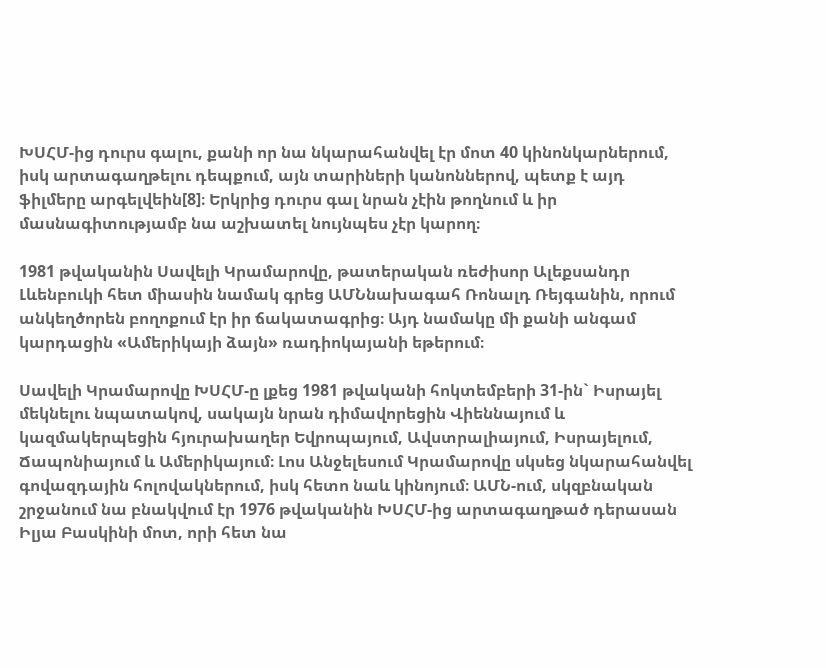ԽՍՀՄ-ից դուրս գալու, քանի որ նա նկարահանվել էր մոտ 40 կինոնկարներում, իսկ արտագաղթելու դեպքում, այն տարիների կանոններով, պետք է այդ ֆիլմերը արգելվեին[8]։ Երկրից դուրս գալ նրան չէին թողնում և իր մասնագիտությամբ նա աշխատել նույնպես չէր կարող։

1981 թվականին Սավելի Կրամարովը, թատերական ռեժիսոր Ալեքսանդր Լևենբուկի հետ միասին նամակ գրեց ԱՄՆնախագահ Ռոնալդ Ռեյգանին, որում անկեղծորեն բողոքում էր իր ճակատագրից։ Այդ նամակը մի քանի անգամ կարդացին «Ամերիկայի ձայն» ռադիոկայանի եթերում։

Սավելի Կրամարովը ԽՍՀՄ-ը լքեց 1981 թվականի հոկտեմբերի 31-ին` Իսրայել մեկնելու նպատակով, սակայն նրան դիմավորեցին Վիեննայում և կազմակերպեցին հյուրախաղեր Եվրոպայում, Ավստրալիայում, Իսրայելում, Ճապոնիայում և Ամերիկայում։ Լոս Անջելեսում Կրամարովը սկսեց նկարահանվել գովազդային հոլովակներում, իսկ հետո նաև կինոյում։ ԱՄՆ-ում, սկզբնական շրջանում նա բնակվում էր 1976 թվականին ԽՍՀՄ-ից արտագաղթած դերասան Իլյա Բասկինի մոտ, որի հետ նա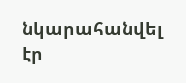նկարահանվել էր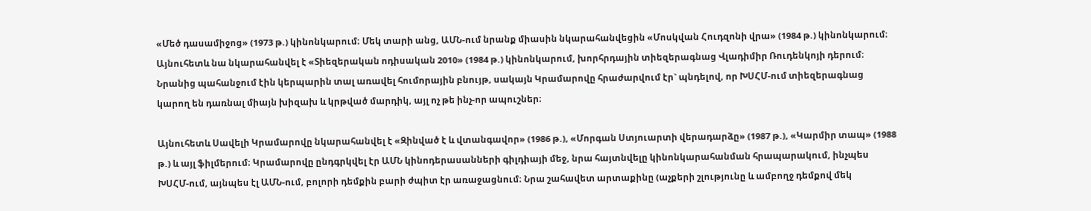«Մեծ դասամիջոց» (1973 թ.) կինոնկարում։ Մեկ տարի անց, ԱՄՆ-ում նրանք միասին նկարահանվեցին «Մոսկվան Հուդզոնի վրա» (1984 թ.) կինոնկարում։ Այնուհետև նա նկարահանվել է «Տիեզերական ոդիսական 2010» (1984 թ.) կինոնկարում, խորհրդային տիեզերագնաց Վլադիմիր Ռուդենկոյի դերում։ Նրանից պահանջում էին կերպարին տալ առավել հումորային բնույթ, սակայն Կրամարովը հրաժարվում էր` պնդելով, որ ԽՍՀՄ-ում տիեզերագնաց կարող են դառնալ միայն խիզախ և կրթված մարդիկ, այլ ոչ թե ինչ-որ ապուշներ։

Այնուհետև Սավելի Կրամարովը նկարահանվել է «Զինված է և վտանգավոր» (1986 թ.), «Մորգան Ստյուարտի վերադարձը» (1987 թ.), «Կարմիր տապ» (1988 թ.) և այլ ֆիլմերում։ Կրամարովը ընդգրկվել էր ԱՄՆ կինոդերասանների գիլդիայի մեջ, նրա հայտնվելը կինոնկարահանման հրապարակում, ինչպես ԽՍՀՄ-ում, այնպես էլ ԱՄՆ-ում, բոլորի դեմքին բարի ժպիտ էր առաջացնում։ Նրա շահավետ արտաքինը (աչքերի շլությունը և ամբողջ դեմքով մեկ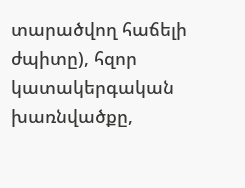տարածվող հաճելի ժպիտը), հզոր կատակերգական խառնվածքը,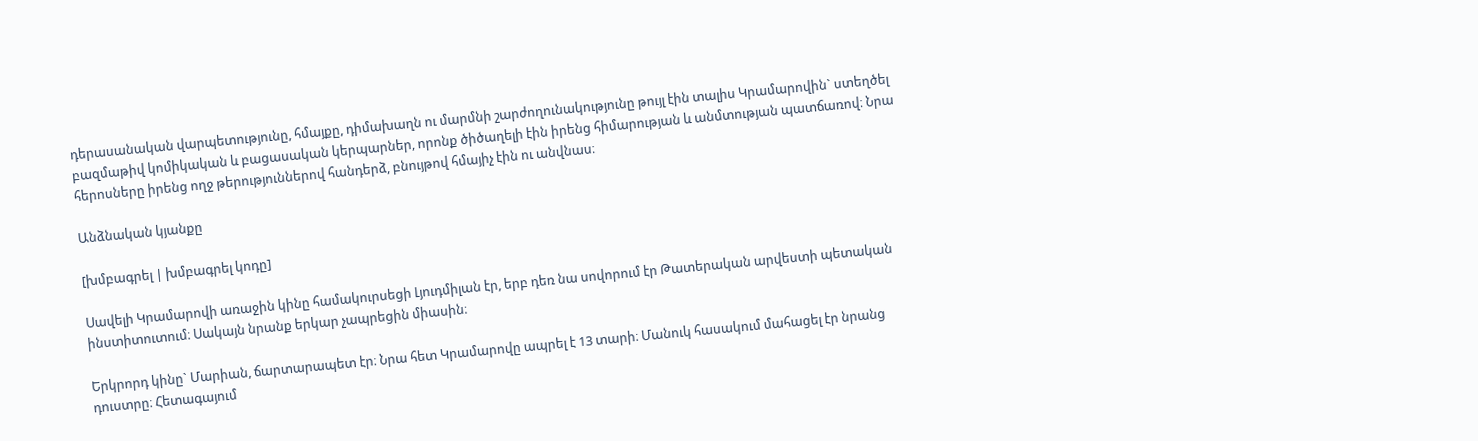դերասանական վարպետությունը, հմայքը, դիմախաղն ու մարմնի շարժողունակությունը թույլ էին տալիս Կրամարովին` ստեղծել բազմաթիվ կոմիկական և բացասական կերպարներ, որոնք ծիծաղելի էին իրենց հիմարության և անմտության պատճառով։ Նրա հերոսները իրենց ողջ թերություններով հանդերձ, բնույթով հմայիչ էին ու անվնաս։

Անձնական կյանքը

[խմբագրել | խմբագրել կոդը]

Սավելի Կրամարովի առաջին կինը համակուրսեցի Լյուդմիլան էր, երբ դեռ նա սովորում էր Թատերական արվեստի պետական ինստիտուտում։ Սակայն նրանք երկար չապրեցին միասին։

Երկրորդ կինը` Մարիան, ճարտարապետ էր։ Նրա հետ Կրամարովը ապրել է 13 տարի։ Մանուկ հասակում մահացել էր նրանց դուստրը։ Հետագայում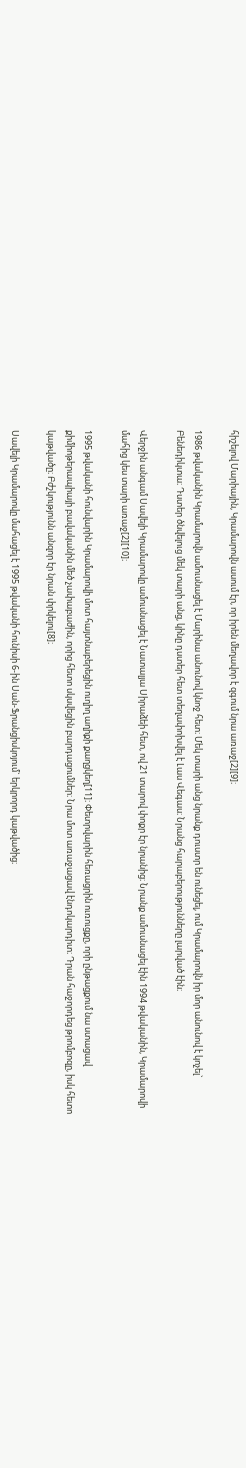հիշելով Մարիային, Կրամարովն ասում էր, որ իրեն մեղավոր է զգում նրա առաջ[2][9]։

1986 թվականին Կրամարովն ամուսնացել է Մարինա անունով կնոջ հետ։ Մեկ տարի անց նրանք դուստր են ունեցել, ում Կրամարովն իր մոր անունով է կոչել` Բենեդիկտա։ Դստեր ծնվելուց մեկ տարի անց, կինը դստեր հետ տեղափոխվել է Լաս Վեգաս։ Նրանց հարաբերությունները լարված էին։

Վերջին անգամ Սավելի Կրամարովը ամուսնացել է Նատալյա Սիրաձեի հետ, ով 21 տարով փոքր էր նրանից։ Նրանք ամուսնացել էին 1994 թվականին, Կրամարովի մահից կես տարի առաջ[2][10]։

1995 թվականի հունվարին Կրամարովի մոտ հայտնաբերեցին ուղիղ աղիքի քաղցկեղ[11]։ Փետրվարին հեռացրին ուռուցքը, որի ընթացքում նա ստացավ քիմիոթերապիայի բավականին մեծ չափաբաժին, որից հետո սկսվեցին բարդացումներ։ Նրա մոտ առաջացավ էնդոկարդիտ։ Դրան հաջորդեց թրոմբոզը, իսկ հետո կաթվածը։ Բժշկությունն անզոր էր նրան փրկելու[8]։

Սավելի Կրամարովը մահացել է 1995 թվականի հունիսի 6-ին Սան-Ֆրանցիսկոյում` երկրորդ կաթվածից։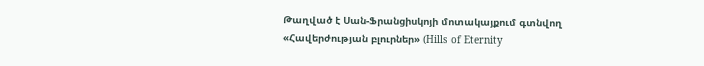Թաղված է Սան-Ֆրանցիսկոյի մոտակայքում գտնվող «Հավերժության բլուրներ» (Hills of Eternity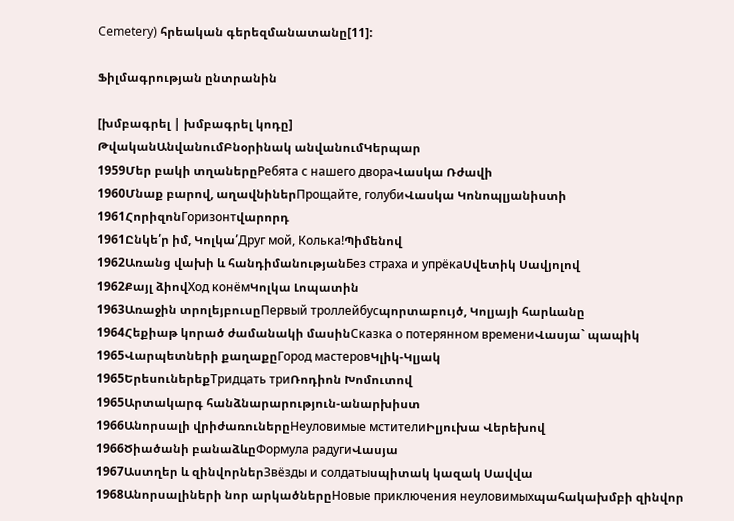Cemetery) հրեական գերեզմանատանը[11]:

Ֆիլմագրության ընտրանին

[խմբագրել | խմբագրել կոդը]
ԹվականԱնվանումԲնօրինակ անվանումԿերպար
1959Մեր բակի տղաներըРебята с нашего двораՎասկա Ռժավի
1960Մնաք բարով, աղավնիներПрощайте, голубиՎասկա Կոնոպլյանիստի
1961ՀորիզոնГоризонтվարորդ
1961Ընկե՛ր իմ, Կոլկա՛Друг мой, Колька!Պիմենով
1962Առանց վախի և հանդիմանությանБез страха и упрёкаՍվետիկ Սավյոլով
1962Քայլ ձիովХод конёмԿոլկա Լոպատին
1963Առաջին տրոլեյբուսըПервый троллейбусպորտաբույծ, Կոլյայի հարևանը
1964Հեքիաթ կորած ժամանակի մասինСказка о потерянном времениՎասյա` պապիկ
1965Վարպետների քաղաքըГород мастеровԿլիկ-Կլյակ
1965ԵրեսուներեքТридцать триՌոդիոն Խոմուտով
1965Արտակարգ հանձնարարություն-անարխիստ
1966Անորսալի վրիժառուներըНеуловимые мстителиԻլյուխա Վերեխով
1966Ծիածանի բանաձևըФормула радугиՎասյա
1967Աստղեր և զինվորներЗвёзды и солдатыսպիտակ կազակ Սավվա
1968Անորսալիների նոր արկածներըНовые приключения неуловимыхպահակախմբի զինվոր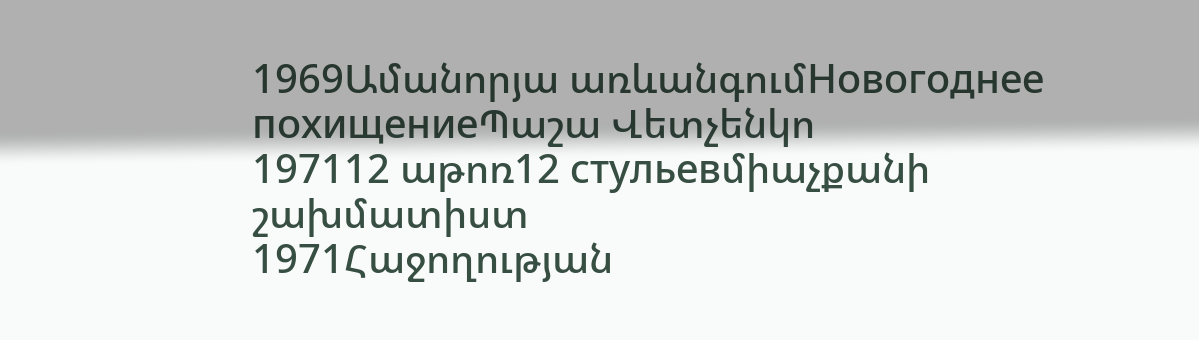1969Ամանորյա առևանգումНовогоднее похищениеՊաշա Վետչենկո
197112 աթոռ12 стульевմիաչքանի շախմատիստ
1971Հաջողության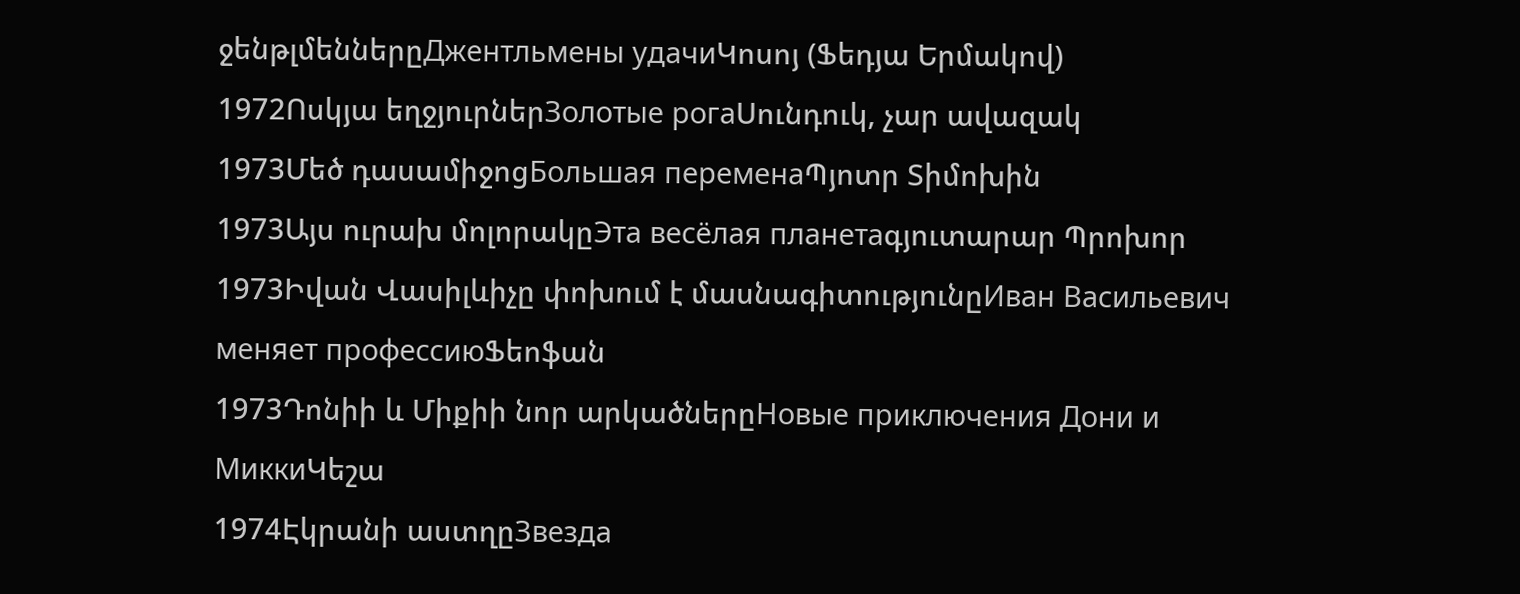ջենթլմեններըДжентльмены удачиԿոսոյ (Ֆեդյա Երմակով)
1972Ոսկյա եղջյուրներЗолотые рогаՍունդուկ, չար ավազակ
1973Մեծ դասամիջոցБольшая переменаՊյոտր Տիմոխին
1973Այս ուրախ մոլորակըЭта весёлая планетаգյուտարար Պրոխոր
1973Իվան Վասիլևիչը փոխում է մասնագիտությունըИван Васильевич меняет профессиюՖեոֆան
1973Դոնիի և Միքիի նոր արկածներըНовые приключения Дони и МиккиԿեշա
1974Էկրանի աստղըЗвезда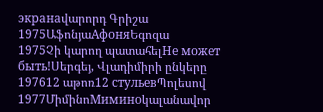экранаվարորդ Գրիշա
1975ԱֆոնյաАфоняԵգոզա
1975Չի կարող պատահելНе может быть!Սերգեյ, Վլադիմիրի ընկերը
197612 աթոռ12 стульевՊոլեսով
1977ՄիմինոМиминоկալանավոր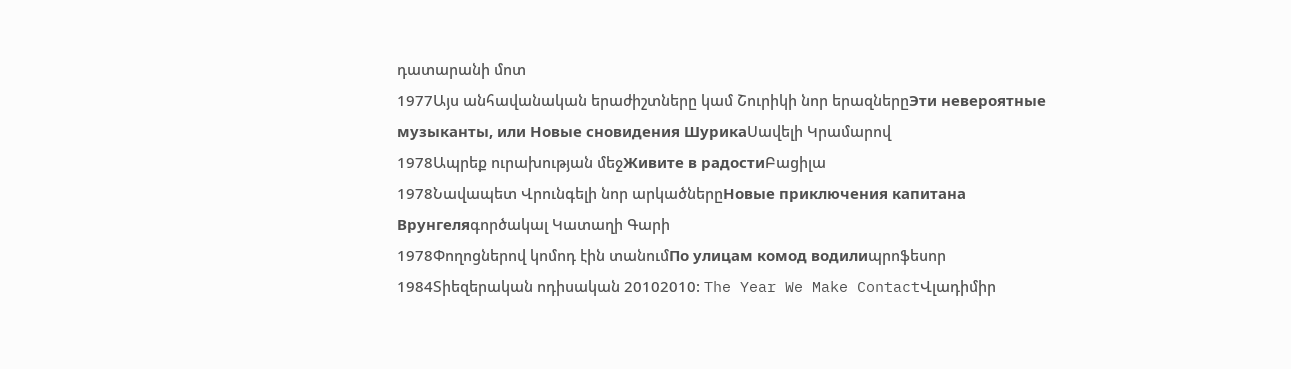դատարանի մոտ
1977Այս անհավանական երաժիշտները կամ Շուրիկի նոր երազներըЭти невероятные музыканты, или Новые сновидения ШурикаՍավելի Կրամարով
1978Ապրեք ուրախության մեջЖивите в радостиԲացիլա
1978Նավապետ Վրունգելի նոր արկածներըНовые приключения капитана Врунгеляգործակալ Կատաղի Գարի
1978Փողոցներով կոմոդ էին տանումПо улицам комод водилиպրոֆեսոր
1984Տիեզերական ոդիսական 20102010: The Year We Make ContactՎլադիմիր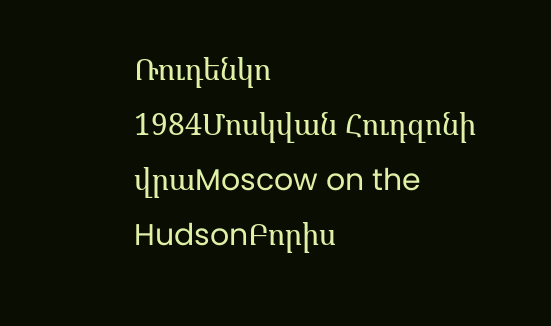Ռուդենկո
1984Մոսկվան Հուդզոնի վրաMoscow on the HudsonԲորիս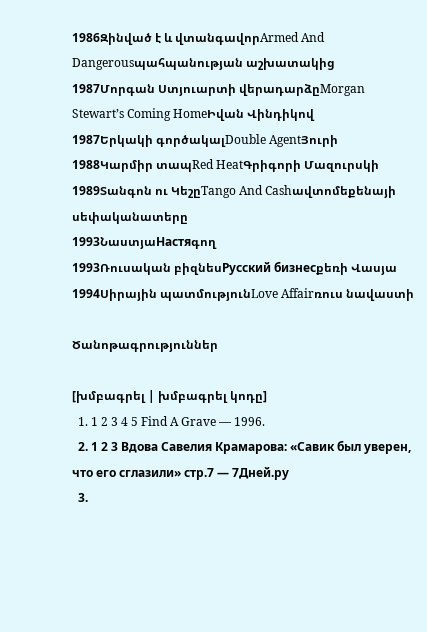1986Զինված է և վտանգավորArmed And Dangerousպահպանության աշխատակից
1987Մորգան Ստյուարտի վերադարձըMorgan Stewart’s Coming HomeԻվան Վինդիկով
1987Երկակի գործակալDouble AgentՅուրի
1988Կարմիր տապRed HeatԳրիգորի Մազուրսկի
1989Տանգոն ու ԿեշըTango And Cashավտոմեքենայի սեփականատերը
1993ՆաստյաНастяգող
1993Ռուսական բիզնեսРусский бизнесքեռի Վասյա
1994Սիրային պատմությունLove Affairռուս նավաստի

Ծանոթագրություններ

[խմբագրել | խմբագրել կոդը]
  1. 1 2 3 4 5 Find A Grave — 1996.
  2. 1 2 3 Вдова Савелия Крамарова: «Савик был уверен, что его сглазили» стр.7 — 7Дней.ру
  3.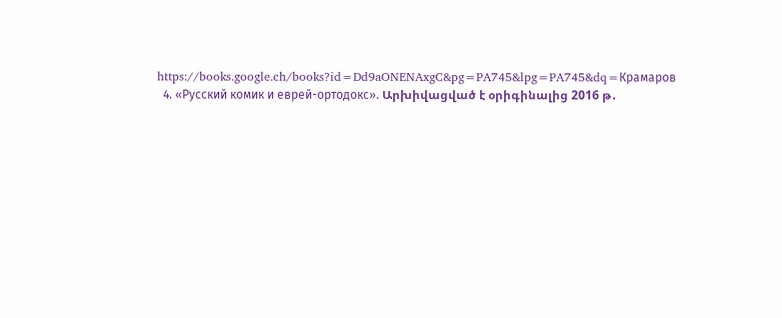https://books.google.ch/books?id=Dd9aONENAxgC&pg=PA745&lpg=PA745&dq=Крамаров
  4. «Русский комик и еврей-ортодокс». Արխիվացված է օրիգինալից 2016 թ․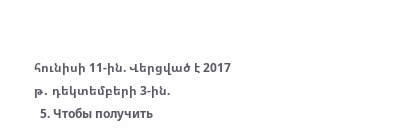հունիսի 11-ին. Վերցված է 2017 թ․ դեկտեմբերի 3-ին.
  5. Чтобы получить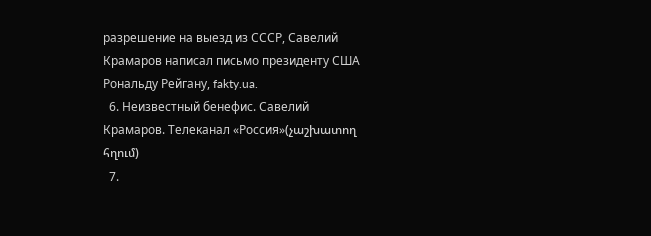разрешение на выезд из СССР, Савелий Крамаров написал письмо президенту США Рональду Рейгану, fakty.ua.
  6. Неизвестный бенефис. Савелий Крамаров. Телеканал «Россия»(չաշխատող հղում)
  7.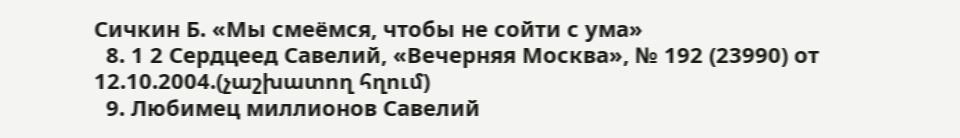Сичкин Б. «Мы смеёмся, чтобы не сойти с ума»
  8. 1 2 Сердцеед Савелий, «Вечерняя Москва», № 192 (23990) от 12.10.2004.(չաշխատող հղում)
  9. Любимец миллионов Савелий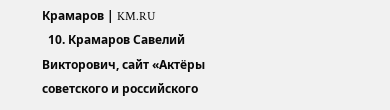Крамаров | KM.RU
  10. Крамаров Савелий Викторович, сайт «Актёры советского и российского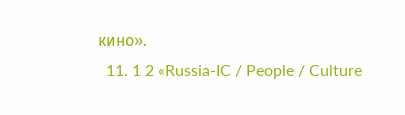кино».
  11. 1 2 «Russia-IC / People / Culture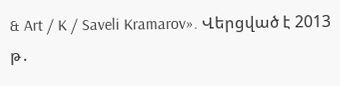& Art / K / Saveli Kramarov». Վերցված է 2013 թ․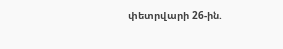փետրվարի 26-ին.